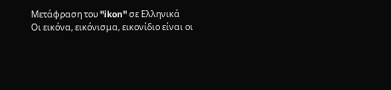Μετάφραση του "ikon" σε Ελληνικά
Οι εικόνα, εικόνισμα, εικονίδιο είναι οι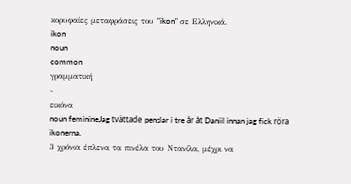κορυφαίες μεταφράσεις του "ikon" σε Ελληνικά.
ikon
noun
common
γραμματική
-
εικόνα
noun feminineJag tvättade penslar i tre år åt Daniil innan jag fick röra ikonerna.
3 χρόνια έπλενα τα πινέλα του Ντανίλα, μέχρι να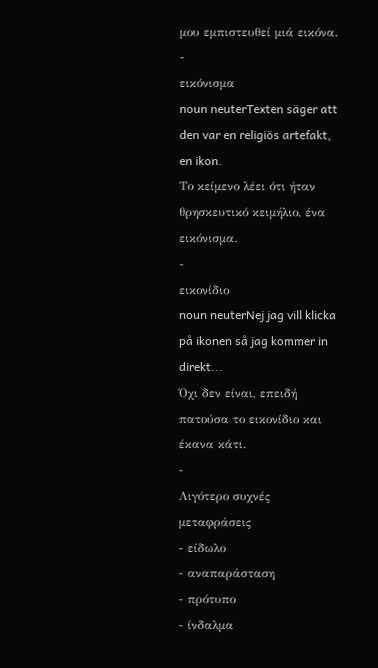μου εμπιστευθεί μιά εικόνα.
-
εικόνισμα
noun neuterTexten säger att den var en religiös artefakt, en ikon.
Το κείμενο λέει ότι ήταν θρησκευτικό κειμήλιο, ένα εικόνισμα.
-
εικονίδιο
noun neuterNej jag vill klicka på ikonen så jag kommer in direkt...
Όχι δεν είναι, επειδή πατούσα το εικονίδιο και έκανα κάτι.
-
Λιγότερο συχνές μεταφράσεις
- είδωλο
- αναπαράσταση
- πρότυπο
- ίνδαλμα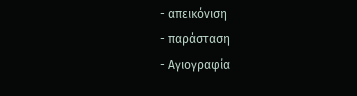- απεικόνιση
- παράσταση
- Αγιογραφία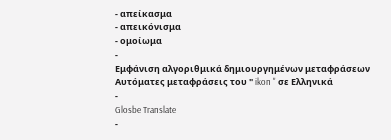- απείκασμα
- απεικόνισμα
- ομοίωμα
-
Εμφάνιση αλγοριθμικά δημιουργημένων μεταφράσεων
Αυτόματες μεταφράσεις του " ikon " σε Ελληνικά
-
Glosbe Translate
-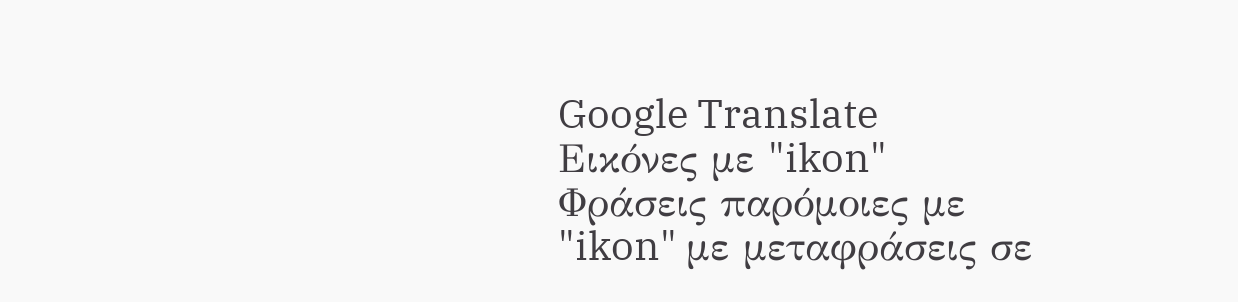Google Translate
Εικόνες με "ikon"
Φράσεις παρόμοιες με "ikon" με μεταφράσεις σε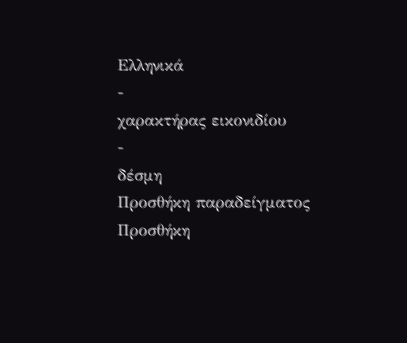Ελληνικά
-
χαρακτήρας εικονιδίου
-
δέσμη
Προσθήκη παραδείγματος
Προσθήκη